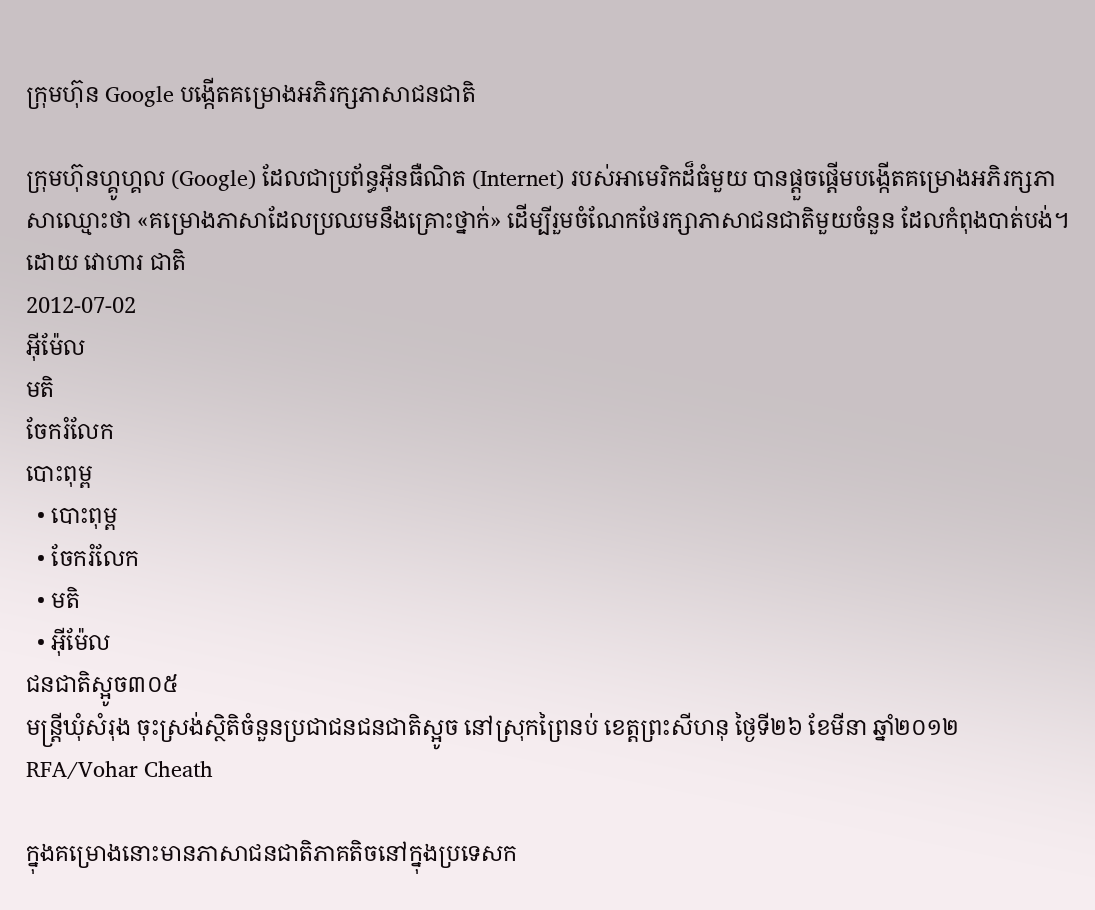ក្រុមហ៊ុន Google បង្កើតគម្រោងអភិរក្សភាសាជនជាតិ

ក្រុមហ៊ុនហ្គូហ្គល (Google) ដែលជាប្រព័ន្ធអ៊ីនធឺណិត (Internet) របស់អាមេរិកដ៏ធំមួយ បានផ្ដួចផ្ដើមបង្កើតគម្រោងអភិរក្សភាសាឈ្មោះថា «គម្រោងភាសាដែលប្រឈមនឹងគ្រោះថ្នាក់» ដើម្បីរួមចំណែកថែរក្សាភាសាជនជាតិមួយចំនួន ដែលកំពុងបាត់បង់។
ដោយ វោហារ ជាតិ
2012-07-02
អ៊ីម៉ែល
មតិ
ចែករំលែក
បោះពុម្ព
  • បោះពុម្ព
  • ចែករំលែក
  • មតិ
  • អ៊ីម៉ែល
ជនជាតិស្អូច៣០៥
មន្រ្តីឃុំសំរុង ចុះស្រង់ស្ថិតិចំនួនប្រជាជនជនជាតិស្អូច នៅស្រុកព្រៃនប់ ខេត្តព្រះសីហនុ ថ្ងៃទី២៦ ខែមីនា ឆ្នាំ២០១២
RFA/Vohar Cheath

ក្នុងគម្រោងនោះមានភាសាជនជាតិភាគតិចនៅក្នុងប្រទេសក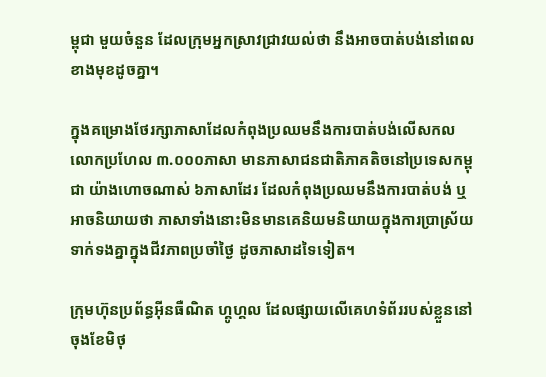ម្ពុជា មួយចំនួន ដែលក្រុមអ្នកស្រាវជ្រាវយល់ថា នឹងអាចបាត់បង់នៅពេលខាងមុខដូចគ្នា។

ក្នុងគម្រោងថែរក្សាភាសាដែលកំពុងប្រឈមនឹងការបាត់បង់លើសកលលោកប្រហែល ៣.០០០ភាសា មានភាសាជនជាតិភាគតិចនៅប្រទេសកម្ពុជា យ៉ាងហោចណាស់ ៦ភាសាដែរ ដែលកំពុងប្រឈមនឹងការបាត់បង់ ឬអាចនិយាយថា ភាសាទាំងនោះមិនមានគេនិយមនិយាយក្នុងការប្រាស្រ័យទាក់ទងគ្នាក្នុងជីវភាពប្រចាំថ្ងៃ ដូចភាសាដទៃទៀត។

ក្រុមហ៊ុនប្រព័ន្ធអ៊ីនធឺណិត ហ្គូហ្គល ដែលផ្សាយលើគេហទំព័ររបស់ខ្លួននៅចុងខែមិថុ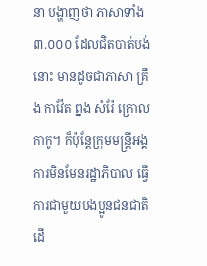នា បង្ហាញថា ភាសាទាំង ៣.០០០ ដែលជិតបាត់បង់នោះ មានដូចជាភាសា គ្រឹង កាវ៉ែត ព្នង សំរ៉ែ ក្រោល កាកូ។ ក៏ប៉ុន្តែក្រុមមន្ត្រីអង្គការមិនមែនរដ្ឋាភិបាល ធ្វើការជាមួយបងប្អូនជនជាតិដើ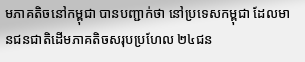មភាគតិចនៅកម្ពុជា បានបញ្ជាក់ថា នៅប្រទេសកម្ពុជា ដែលមានជនជាតិដើមភាគតិចសរុបប្រហែល ២៤ជន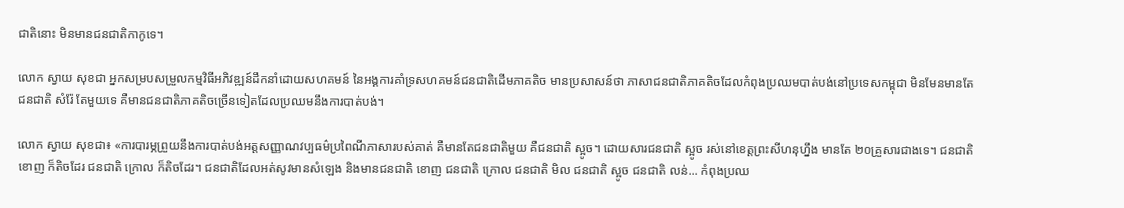ជាតិនោះ មិនមានជនជាតិកាកូទេ។

លោក ស្វាយ សុខជា អ្នកសម្របសម្រួលកម្មវិធីអភិវឌ្ឍន៍ដឹកនាំដោយសហគមន៍ នៃអង្គការគាំទ្រសហគមន៍ជនជាតិដើមភាគតិច មានប្រសាសន៍ថា ភាសាជនជាតិភាគតិចដែលកំពុងប្រឈមបាត់បង់នៅប្រទេសកម្ពុជា មិនមែនមានតែជនជាតិ សំរ៉ែ តែមួយទេ គឺមានជនជាតិភាគតិចច្រើនទៀតដែលប្រឈមនឹងការបាត់បង់។

លោក ស្វាយ សុខជា៖ «ការបារម្ភព្រួយនឹងការបាត់បង់អត្តសញ្ញាណវប្បធម៌ប្រពៃណីភាសារបស់គាត់ គឺមានតែជនជាតិមួយ គឺជនជាតិ ស្អូច។ ដោយសារជនជាតិ ស្អូច រស់នៅខេត្តព្រះសីហនុហ្នឹង មានតែ ២០គ្រួសារជាងទេ។ ជនជាតិ ខោញ ក៏តិចដែរ ជនជាតិ ក្រោល ក៏តិចដែរ។ ជនជាតិដែលអត់សូវមានសំឡេង និងមានជនជាតិ ខោញ ជនជាតិ ក្រោល ជនជាតិ មិល ជនជាតិ ស្អូច ជនជាតិ លន់... កំពុងប្រឈ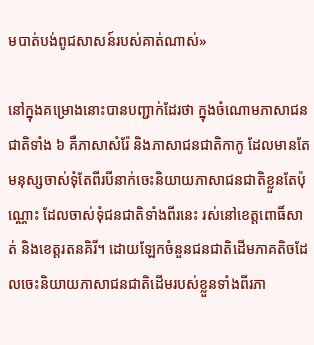មបាត់បង់ពូជសាសន៍របស់គាត់ណាស់»

នៅក្នុងគម្រោងនោះបានបញ្ជាក់ដែរថា ក្នុងចំណោមភាសាជនជាតិទាំង ៦ គឺភាសាសំរ៉ែ និងភាសាជនជាតិកាកូ ដែលមានតែមនុស្សចាស់ទុំតែពីរបីនាក់ចេះនិយាយភាសាជនជាតិខ្លួនតែប៉ុណ្ណោះ ដែលចាស់ទុំជនជាតិទាំងពីរនេះ រស់នៅខេត្តពោធិ៍សាត់ និងខេត្តរតនគិរី។ ដោយឡែកចំនួនជនជាតិដើមភាគតិចដែលចេះនិយាយភាសាជនជាតិដើមរបស់ខ្លួនទាំងពីរភា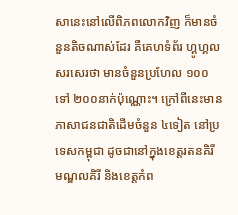សានេះនៅលើពិភពលោកវិញ ក៏មានចំនួនតិចណាស់ដែរ គឺគេហទំព័រ ហ្គូហ្គល សរសេរថា មានចំនួនប្រហែល ១០០ ទៅ ២០០នាក់ប៉ុណ្ណោះ។ ក្រៅពីនេះមានភាសាជនជាតិដើមចំនួន ៤ទៀត នៅប្រទេសកម្ពុជា ដូចជានៅក្នុងខេត្តរតនគិរី មណ្ឌលគិរី និងខេត្តកំព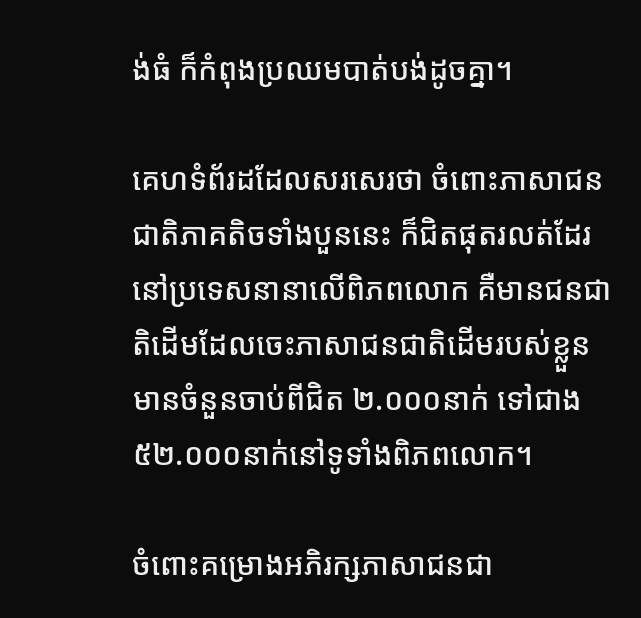ង់ធំ ក៏កំពុងប្រឈមបាត់បង់ដូចគ្នា។

គេហទំព័រដដែលសរសេរថា ចំពោះភាសាជនជាតិភាគតិចទាំងបួននេះ ក៏ជិតផុតរលត់ដែរនៅប្រទេសនានាលើពិភពលោក គឺមានជនជាតិដើមដែលចេះភាសាជនជាតិដើមរបស់ខ្លួនមានចំនួនចាប់ពីជិត ២.០០០នាក់ ទៅជាង ៥២.០០០នាក់នៅទូទាំងពិភពលោក។

ចំពោះគម្រោងអភិរក្សភាសាជនជា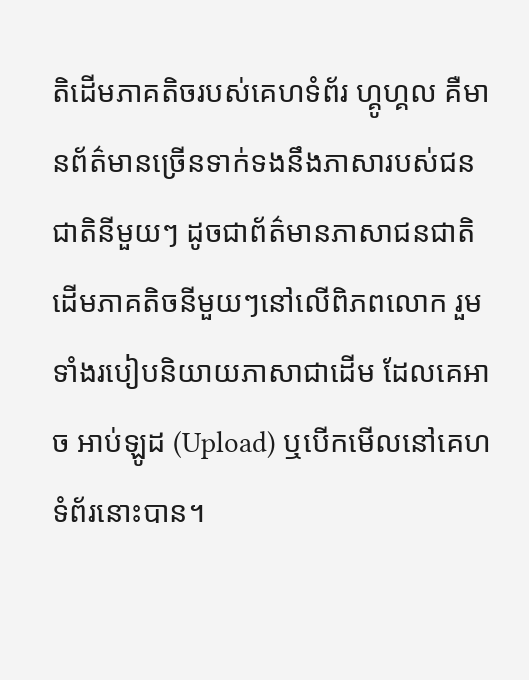តិដើមភាគតិចរបស់គេហទំព័រ ហ្គូហ្គល គឺមានព័ត៌មានច្រើនទាក់ទងនឹងភាសារបស់ជនជាតិនីមួយៗ ដូចជាព័ត៌មានភាសាជនជាតិដើមភាគតិចនីមួយៗនៅលើពិភពលោក រួមទាំងរបៀបនិយាយភាសាជាដើម ដែលគេអាច អាប់ឡូដ (Upload) ឬបើកមើលនៅគេហទំព័រនោះបាន។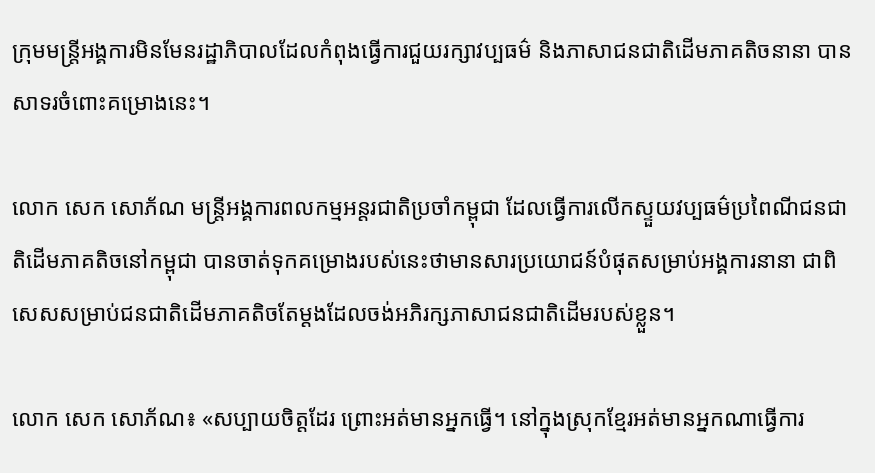ក្រុមមន្ត្រីអង្គការមិនមែនរដ្ឋាភិបាលដែលកំពុងធ្វើការជួយរក្សាវប្បធម៌ និងភាសាជនជាតិដើមភាគតិចនានា បានសាទរចំពោះគម្រោងនេះ។

លោក សេក សោភ័ណ មន្ត្រីអង្គការពលកម្មអន្តរជាតិប្រចាំកម្ពុជា ដែលធ្វើការលើកស្ទួយវប្បធម៌ប្រពៃណីជនជាតិដើមភាគតិចនៅកម្ពុជា បានចាត់ទុកគម្រោងរបស់នេះថាមានសារប្រយោជន៍បំផុតសម្រាប់អង្គការនានា ជាពិសេសសម្រាប់ជនជាតិដើមភាគតិចតែម្ដងដែលចង់អភិរក្សភាសាជនជាតិដើមរបស់ខ្លួន។

លោក សេក សោភ័ណ៖ «សប្បាយចិត្តដែរ ព្រោះអត់មានអ្នកធ្វើ។ នៅក្នុងស្រុកខ្មែរអត់មានអ្នកណាធ្វើការ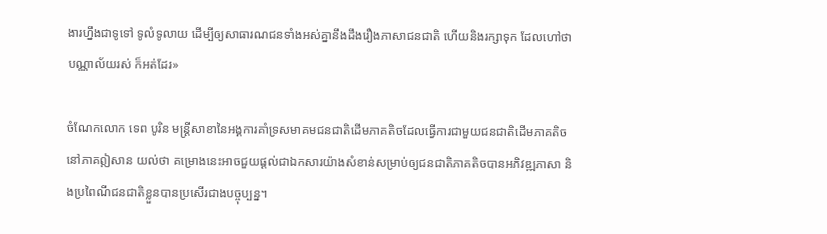ងារហ្នឹងជាទូទៅ ទូលំទូលាយ ដើម្បីឲ្យសាធារណជនទាំងអស់គ្នានឹងដឹងរឿងភាសាជនជាតិ ហើយនិងរក្សាទុក ដែលហៅថា បណ្ណាល័យរស់ ក៏អត់ដែរ»

ចំណែកលោក ទេព បូរិន មន្ត្រីសាខានៃអង្គការគាំទ្រសមាគមជនជាតិដើមភាគតិចដែលធ្វើការជាមួយជនជាតិដើមភាគតិចនៅភាគឦសាន យល់ថា គម្រោងនេះអាចជួយផ្ដល់ជាឯកសារយ៉ាងសំខាន់សម្រាប់ឲ្យជនជាតិភាគតិចបានអភិវឌ្ឍភាសា និងប្រពៃណីជនជាតិខ្លួនបានប្រសើរជាងបច្ចុប្បន្ន។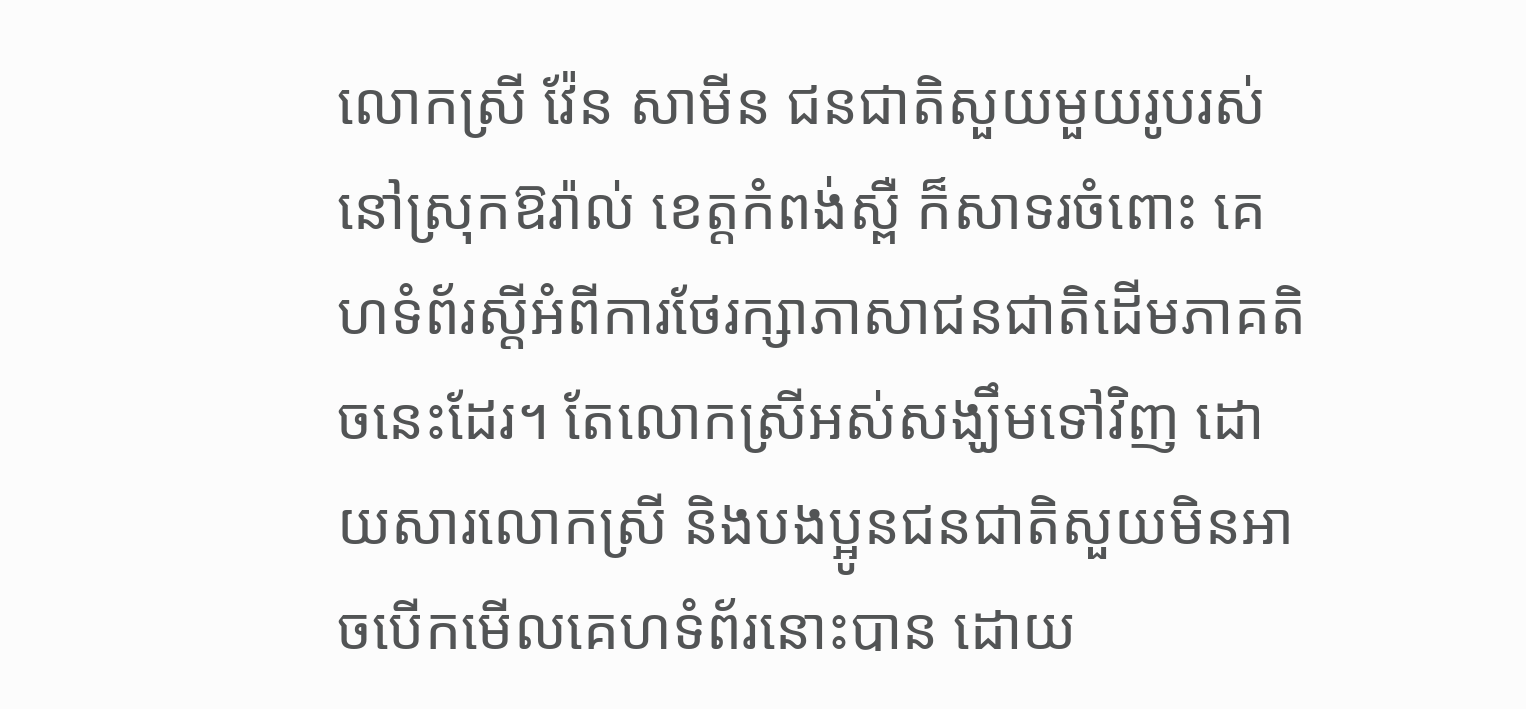លោកស្រី វ៉ែន សាមីន ជនជាតិសួយមួយរូបរស់នៅស្រុកឱរ៉ាល់ ខេត្តកំពង់ស្ពឺ ក៏សាទរចំពោះ គេហទំព័រស្ដីអំពីការថែរក្សាភាសាជនជាតិដើមភាគតិចនេះដែរ។ តែលោកស្រីអស់សង្ឃឹមទៅវិញ ដោយសារលោកស្រី និងបងប្អូនជនជាតិសួយមិនអាចបើកមើលគេហទំព័រនោះបាន ដោយ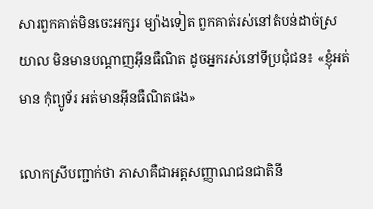សារពួកគាត់មិនចេះអក្សរ ម្យ៉ាងទៀត ពួកគាត់រស់នៅតំបន់ដាច់ស្រយាល មិនមានបណ្ដាញអ៊ីនធឺណិត ដូចអ្នករស់នៅទីប្រជុំជន៖ «ខ្ញុំអត់មាន កុំព្យូទ័រ អត់មានអ៊ីនធឺណិតផង»

លោកស្រីបញ្ជាក់ថា ភាសាគឺជាអត្តសញ្ញាណជនជាតិនី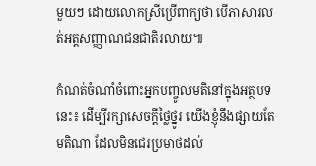មួយៗ ដោយលោកស្រីប្រើពាក្យថា បើភាសារលត់អត្តសញ្ញាណជនជាតិរលាយ៕

កំណត់ចំណាំចំពោះអ្នកបញ្ចូលមតិនៅក្នុងអត្ថបទនេះ៖ ដើម្បីរក្សាសេចក្ដីថ្លៃថ្នូរ យើងខ្ញុំនឹងផ្សាយតែមតិណា ដែលមិនជេរប្រមាថដល់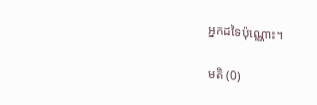អ្នកដទៃប៉ុណ្ណោះ។

មតិ (0)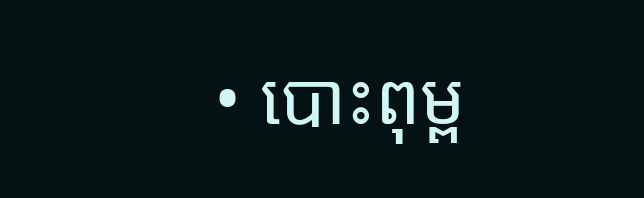• បោះពុម្ព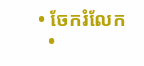• ចែករំលែក
  •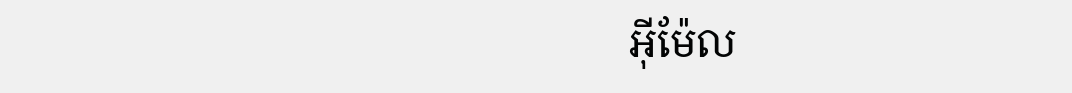អ៊ីម៉ែល